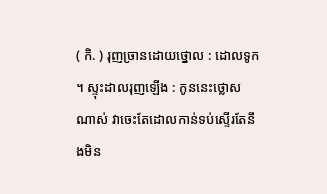( កិ. ) រុញច្រានដោយថ្នោល : ដោលទូក ។ ស្ទុះដាលរុញឡើង : កូននេះថ្លោសណាស់ វាចេះតែដោលកាន់ទប់ស្ទើរតែនឹងមិន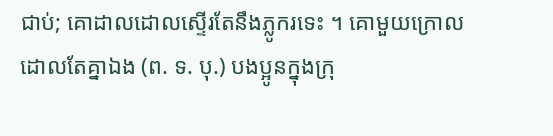ជាប់; គោដាលដោលស្ទើរតែនឹងភ្លូករទេះ ។ គោមួយក្រោលដោលតែគ្នាឯង (ព. ទ. បុ.) បងប្អូនក្នុងក្រុ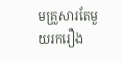មគ្រួសារតែមួយរករឿង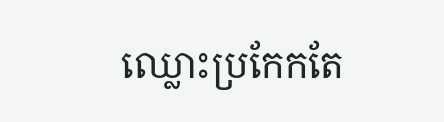ឈ្លោះប្រកែកតែ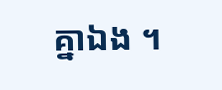គ្នាឯង ។